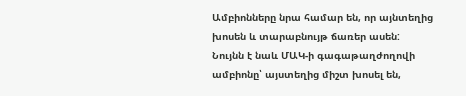Ամբիոնները նրա համար են, որ այնտեղից խոսեն և տարաբնույթ ճառեր ասեն: Նույնն է նաև ՄԱԿ-ի գագաթաղժողովի ամբիոնը՝ այստեղից միշտ խոսել են,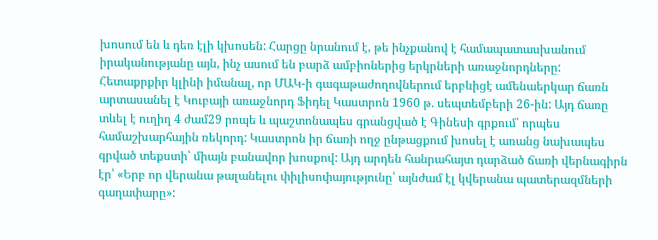խոսում են և դեռ էլի կխոսեն: Հարցը նրանում է, թե ինչքանով է համապատասխանում իրականությանը այն, ինչ ասում են բարձ ամբիոներից երկրների առաջնորդները:
Հետաքրքիր կլինի իմանալ, որ ՄԱԿ-ի գագաթաժողովներում երբևիցէ ամենաերկար ճառն արտասանել է Կուբայի առաջնորդ Ֆիդել Կաստրոն 1960 թ. սեպտեմբերի 26-ին: Այդ ճառը տևել է ուղիղ 4 ժամ29 րոպե և պաշտոնապես գրանցված է Գինեսի գրքում՝ որպես համաշխարհային ռեկորդ: Կաստրոն իր ճառի ողջ ընթացքում խոսել է առանց նախապես գրված տեքստի՝ միայն բանավոր խոսքով: Այդ արդեն հանրահայտ դարձած ճառի վերնագիրն էր՝ «Երբ որ վերանա թալանելու փիլիսոփայությունը՝ այնժամ էլ կվերանա պատերազմների գաղափարը»: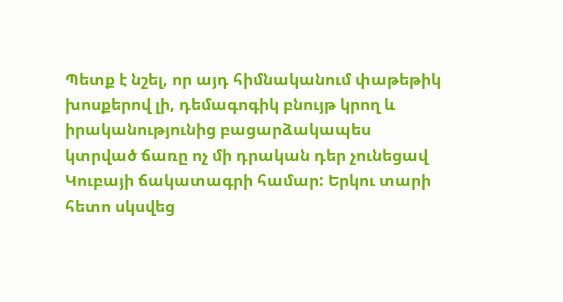Պետք է նշել, որ այդ հիմնականում փաթեթիկ խոսքերով լի, դեմագոգիկ բնույթ կրող և իրականությունից բացարձակապես կտրված ճառը ոչ մի դրական դեր չունեցավ Կուբայի ճակատագրի համար: Երկու տարի հետո սկսվեց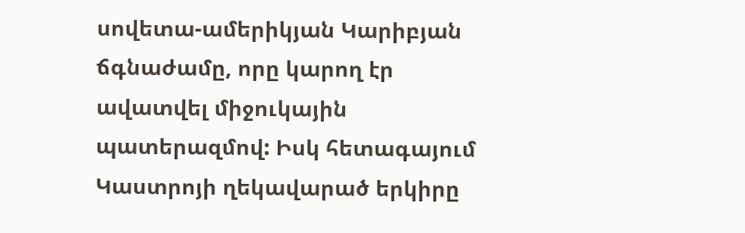սովետա-ամերիկյան Կարիբյան ճգնաժամը, որը կարող էր ավատվել միջուկային պատերազմով: Իսկ հետագայում Կաստրոյի ղեկավարած երկիրը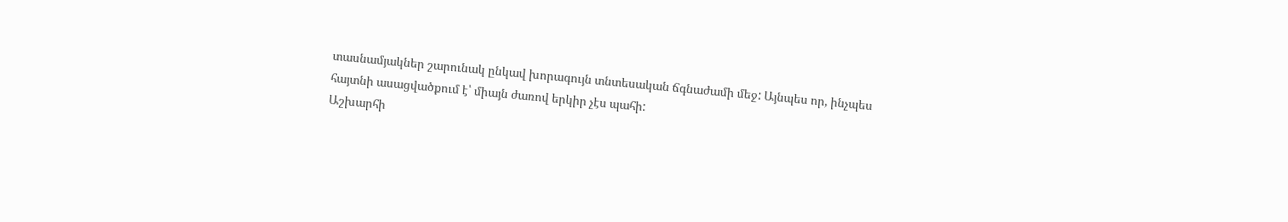տասնամյակներ շարունակ ընկավ խորագույն տնտեսական ճգնաժամի մեջ: Այնպես որ, ինչպես հայտնի ասացվածքում է՝ միայն ժառով երկիր չէս պահի:
Աշխարհի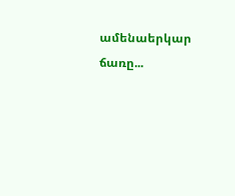ամենաերկար ճառը...